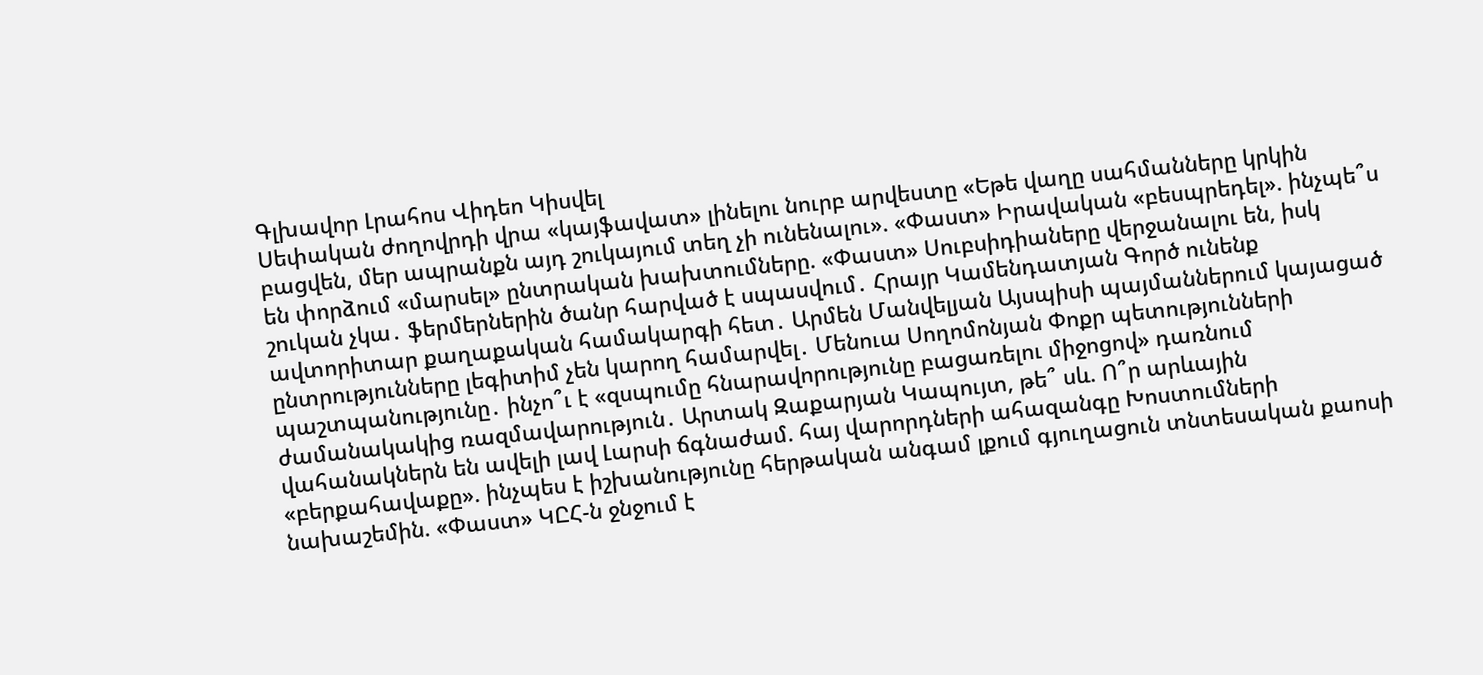Գլխավոր Լրահոս Վիդեո Կիսվել
Սեփական ժողովրդի վրա «կայֆավատ» լինելու նուրբ արվեստը «Եթե վաղը սահմանները կրկին բացվեն, մեր ապրանքն այդ շուկայում տեղ չի ունենալու». «Փաստ» Իրավական «բեսպրեդել». ինչպե՞ս են փորձում «մարսել» ընտրական խախտումները. «Փաստ» Սուբսիդիաները վերջանալու են, իսկ շուկան չկա․ ֆերմերներին ծանր հարված է սպասվում․ Հրայր Կամենդատյան Գործ ունենք ավտորիտար քաղաքական համակարգի հետ․ Արմեն Մանվելյան Այսպիսի պայմաններում կայացած ընտրությունները լեգիտիմ չեն կարող համարվել․ Մենուա Սողոմոնյան Փոքր պետությունների պաշտպանությունը․ ինչո՞ւ է «զսպումը հնարավորությունը բացառելու միջոցով» դառնում ժամանակակից ռազմավարություն․ Արտակ Զաքարյան Կապույտ, թե՞ սև. Ո՞ր արևային վահանակներն են ավելի լավ Լարսի ճգնաժամ. հայ վարորդների ահազանգը Խոստումների «բերքահավաքը». ինչպես է իշխանությունը հերթական անգամ լքում գյուղացուն տնտեսական քաոսի նախաշեմին. «Փաստ» ԿԸՀ-ն ջնջում է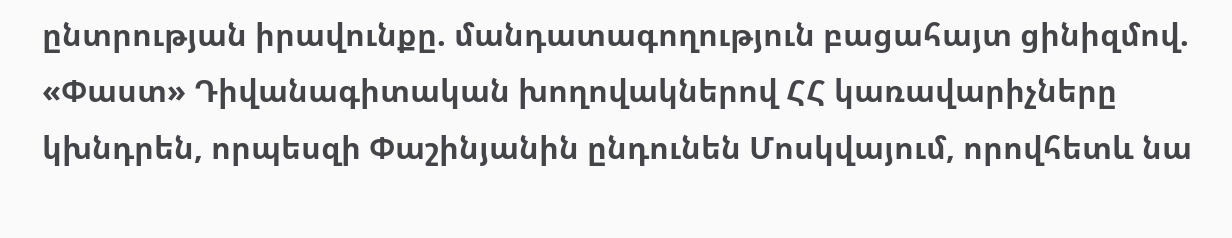ընտրության իրավունքը. մանդատագողություն բացահայտ ցինիզմով. «Փաստ» Դիվանագիտական խողովակներով ՀՀ կառավարիչները կխնդրեն, որպեսզի Փաշինյանին ընդունեն Մոսկվայում, որովհետև նա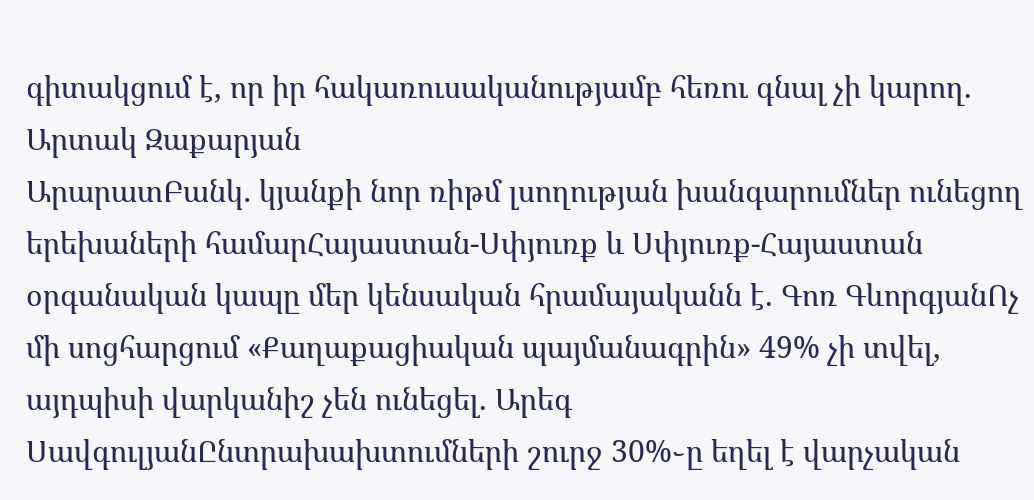գիտակցում է, որ իր հակառուսականությամբ հեռու գնալ չի կարող. Արտակ Զաքարյան
ԱրարատԲանկ․ կյանքի նոր ռիթմ լսողության խանգարումներ ունեցող երեխաների համարՀայաստան-Սփյուռք և Սփյուռք-Հայաստան օրգանական կապը մեր կենսական հրամայականն է. Գոռ ԳևորգյանՈչ մի սոցհարցում «Քաղաքացիական պայմանագրին» 49% չի տվել, այդպիսի վարկանիշ չեն ունեցել. Արեգ ՍավգուլյանԸնտրախախտումների շուրջ 30%֊ը եղել է վարչական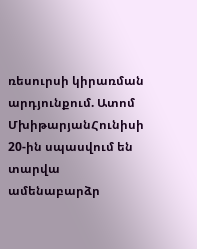ռեսուրսի կիրառման արդյունքում. Ատոմ ՄխիթարյանՀունիսի 20-ին սպասվում են տարվա ամենաբարձր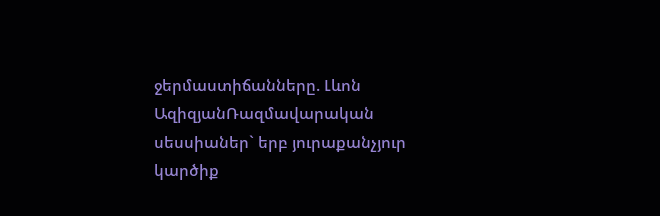ջերմաստիճանները. Լևոն ԱզիզյանՌազմավարական սեսսիաներ` երբ յուրաքանչյուր կարծիք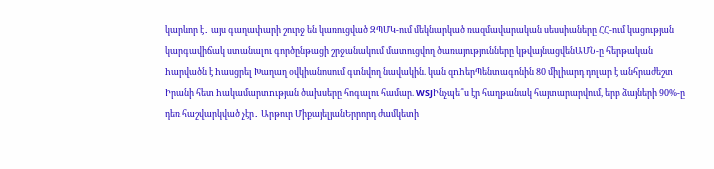կարևոր է․ այս գաղափարի շուրջ են կառուցված ԶՊՄԿ-ում մեկնարկած ռազմավարական սեսսիաները ՀՀ-ում կացության կարգավիճակ ստանալու գործընթացի շրջանակում մատուցվող ծառայությունները կթվայնացվենԱՄՆ-ը հերթական hարվածն է hասցրել Խաղաղ օվկիանոսում գտնվող նավակին. կան զnhերՊենտագոնին 80 միլիարդ դոլար է անհրաժեշտ Իրանի հետ hակամարտnւթյան ծախսերը հոգալու համար. WSJԻնչպե՞ս էր հաղթանակ հայտարարվում, երբ ձայների 90%-ը դեռ հաշվարկված չէր․ Արթուր ՄիքայելյանԵրրորդ ժամկետի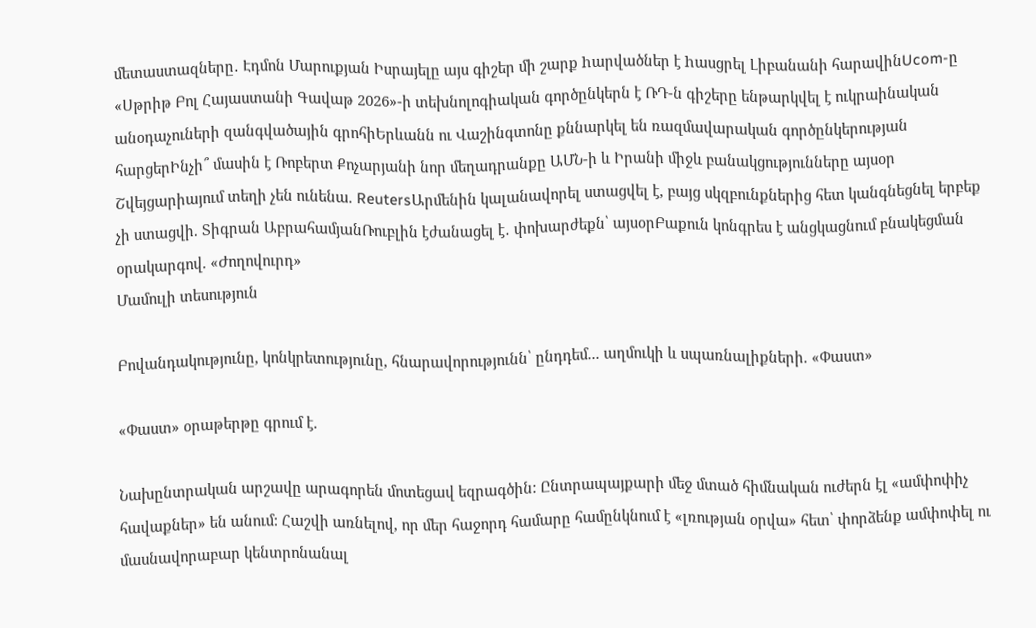մետաստազները․ Էդմոն Մարուքյան Իսրայելը այս գիշեր մի շարք hարվածներ է hասցրել Լիբանանի հարավինUcom-ը «Սթրիթ Բոլ Հայաստանի Գավաթ 2026»-ի տեխնոլոգիական գործընկերն է ՌԴ-ն գիշերը ենթարկվել է ուկրաինական անօդաչուների զանգվածային գրոհիԵրևանն ու Վաշինգտոնը քննարկել են ռազմավարական գործընկերության հարցերԻնչի՞ մասին է Ռոբերտ Քոչարյանի նոր մեղադրանքը ԱՄՆ-ի և Իրանի միջև բանակցությունները այսօր Շվեյցարիայում տեղի չեն ունենա. ReutersԱրմենին կալանավորել ստացվել է, բայց սկզբունքներից հետ կանգնեցնել երբեք չի ստացվի. Տիգրան ԱբրահամյանՌուբլին էժանացել է․ փոխարժեքն՝ այսօրԲաքուն կոնգրես է անցկացնում բնակեցման օրակարգով. «Ժողովուրդ»
Մամուլի տեսություն

Բովանդակությունը, կոնկրետությունը, հնարավորությունն՝ ընդդեմ... աղմուկի և սպառնալիքների. «Փաստ»

«Փաստ» օրաթերթը գրում է.

Նախընտրական արշավը արագորեն մոտեցավ եզրագծին: Ընտրապայքարի մեջ մտած հիմնական ուժերն էլ «ամփոփիչ հավաքներ» են անում: Հաշվի առնելով, որ մեր հաջորդ համարը համընկնում է «լռության օրվա» հետ՝ փորձենք ամփոփել ու մասնավորաբար կենտրոնանալ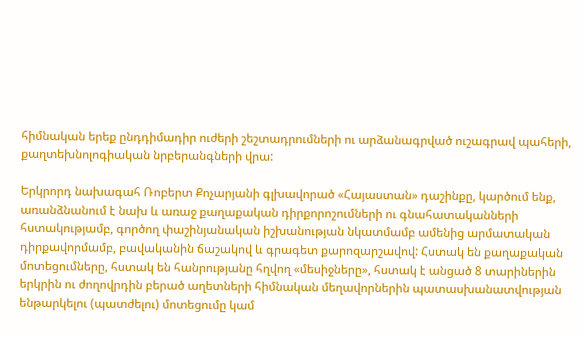հիմնական երեք ընդդիմադիր ուժերի շեշտադրումների ու արձանագրված ուշագրավ պահերի, քաղտեխնոլոգիական նրբերանգների վրա:

Երկրորդ նախագահ Ռոբերտ Քոչարյանի գլխավորած «Հայաստան» դաշինքը, կարծում ենք, առանձնանում է նախ և առաջ քաղաքական դիրքորոշումների ու գնահատականների հստակությամբ, գործող փաշինյանական իշխանության նկատմամբ ամենից արմատական դիրքավորմամբ, բավականին ճաշակով և գրագետ քարոզարշավով: Հստակ են քաղաքական մոտեցումները, հստակ են հանրությանը հղվող «մեսիջները», հստակ է անցած 8 տարիներին երկրին ու ժողովրդին բերած աղետների հիմնական մեղավորներին պատասխանատվության ենթարկելու (պատժելու) մոտեցումը կամ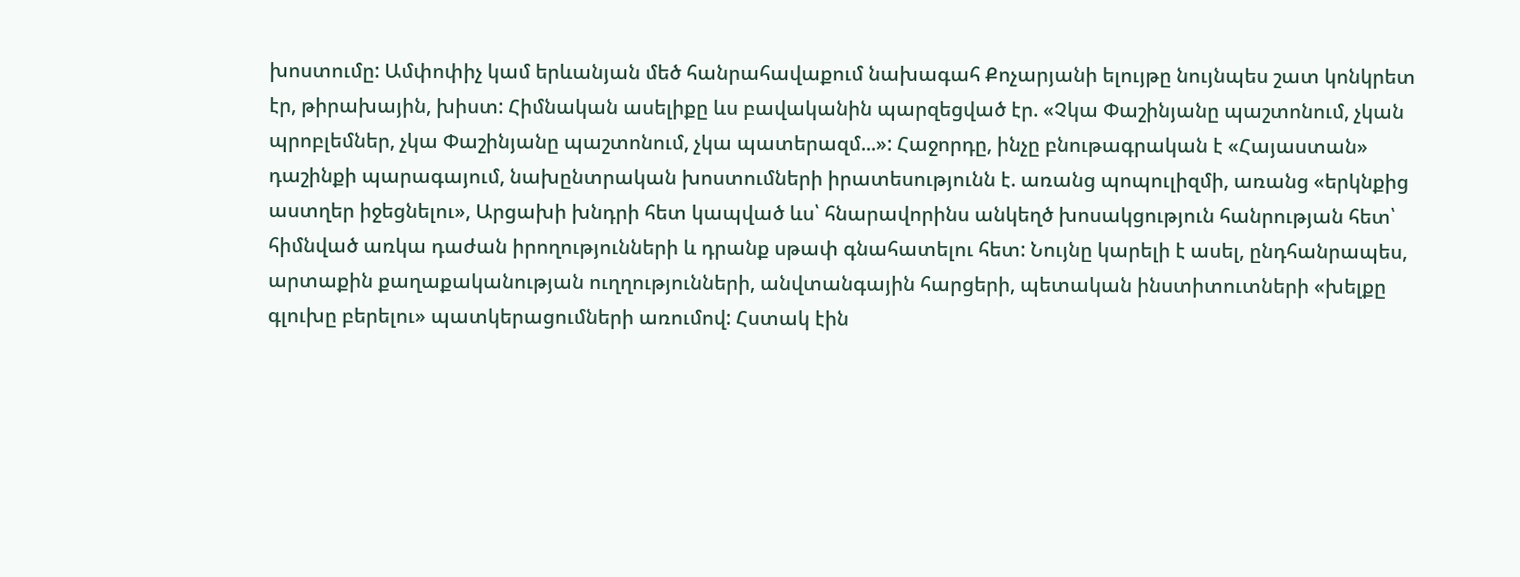խոստումը: Ամփոփիչ կամ երևանյան մեծ հանրահավաքում նախագահ Քոչարյանի ելույթը նույնպես շատ կոնկրետ էր, թիրախային, խիստ: Հիմնական ասելիքը ևս բավականին պարզեցված էր. «Չկա Փաշինյանը պաշտոնում, չկան պրոբլեմներ, չկա Փաշինյանը պաշտոնում, չկա պատերազմ...»: Հաջորդը, ինչը բնութագրական է «Հայաստան» դաշինքի պարագայում, նախընտրական խոստումների իրատեսությունն է. առանց պոպուլիզմի, առանց «երկնքից աստղեր իջեցնելու», Արցախի խնդրի հետ կապված ևս՝ հնարավորինս անկեղծ խոսակցություն հանրության հետ՝ հիմնված առկա դաժան իրողությունների և դրանք սթափ գնահատելու հետ: Նույնը կարելի է ասել, ընդհանրապես, արտաքին քաղաքականության ուղղությունների, անվտանգային հարցերի, պետական ինստիտուտների «խելքը գլուխը բերելու» պատկերացումների առումով: Հստակ էին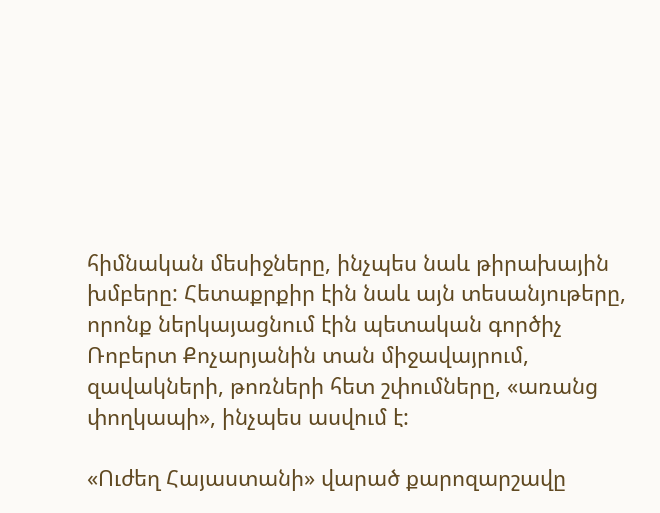հիմնական մեսիջները, ինչպես նաև թիրախային խմբերը: Հետաքրքիր էին նաև այն տեսանյութերը, որոնք ներկայացնում էին պետական գործիչ Ռոբերտ Քոչարյանին տան միջավայրում, զավակների, թոռների հետ շփումները, «առանց փողկապի», ինչպես ասվում է:

«Ուժեղ Հայաստանի» վարած քարոզարշավը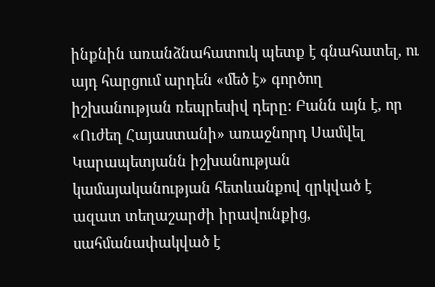ինքնին առանձնահատուկ պետք է գնահատել, ու այդ հարցում արդեն «մեծ է» գործող իշխանության ռեպրեսիվ դերը: Բանն այն է, որ «Ուժեղ Հայաստանի» առաջնորդ Սամվել Կարապետյանն իշխանության կամայականության հետևանքով զրկված է ազատ տեղաշարժի իրավունքից, սահմանափակված է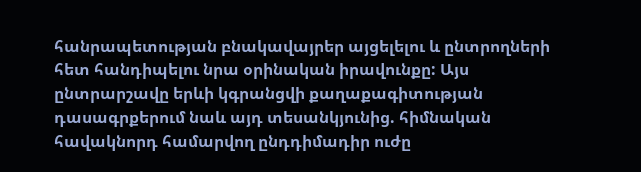հանրապետության բնակավայրեր այցելելու և ընտրողների հետ հանդիպելու նրա օրինական իրավունքը: Այս ընտրարշավը երևի կգրանցվի քաղաքագիտության դասագրքերում նաև այդ տեսանկյունից. հիմնական հավակնորդ համարվող ընդդիմադիր ուժը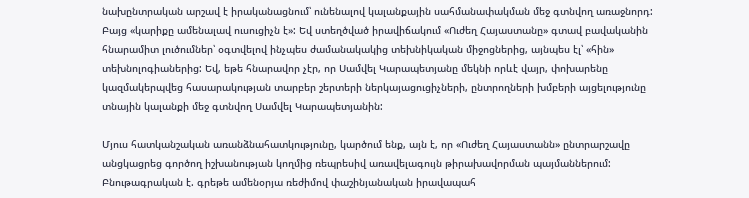նախընտրական արշավ է իրականացնում՝ ունենալով կալանքային սահմանափակման մեջ գտնվող առաջնորդ: Բայց «կարիքը ամենալավ ուսուցիչն է»: Եվ ստեղծված իրավիճակում «Ուժեղ Հայաստանը» գտավ բավականին հնարամիտ լուծումներ՝ օգտվելով ինչպես ժամանակակից տեխնիկական միջոցներից, այնպես էլ՝ «հին» տեխնոլոգիաներից: Եվ, եթե հնարավոր չէր, որ Սամվել Կարապետյանը մեկնի որևէ վայր, փոխարենը կազմակերպվեց հասարակության տարբեր շերտերի ներկայացուցիչների, ընտրողների խմբերի այցելությունը տնային կալանքի մեջ գտնվող Սամվել Կարապետյանին:

Մյուս հատկանշական առանձնահատկությունը, կարծում ենք, այն է, որ «Ուժեղ Հայաստանն» ընտրարշավը անցկացրեց գործող իշխանության կողմից ռեպրեսիվ առավելագույն թիրախավորման պայմաններում: Բնութագրական է. գրեթե ամենօրյա ռեժիմով փաշինյանական իրավապահ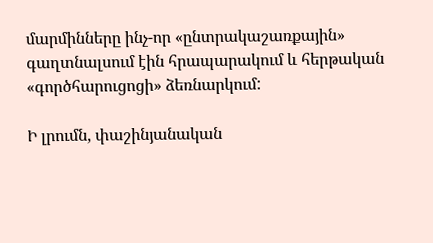մարմինները ինչ-որ «ընտրակաշառքային» գաղտնալսում էին հրապարակում և հերթական «գործհարուցոցի» ձեռնարկում:

Ի լրումն, փաշինյանական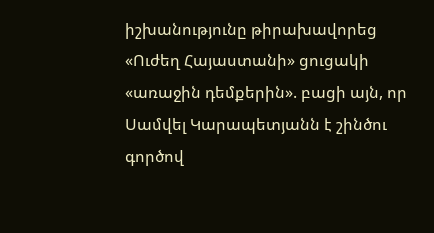իշխանությունը թիրախավորեց «Ուժեղ Հայաստանի» ցուցակի «առաջին դեմքերին». բացի այն, որ Սամվել Կարապետյանն է շինծու գործով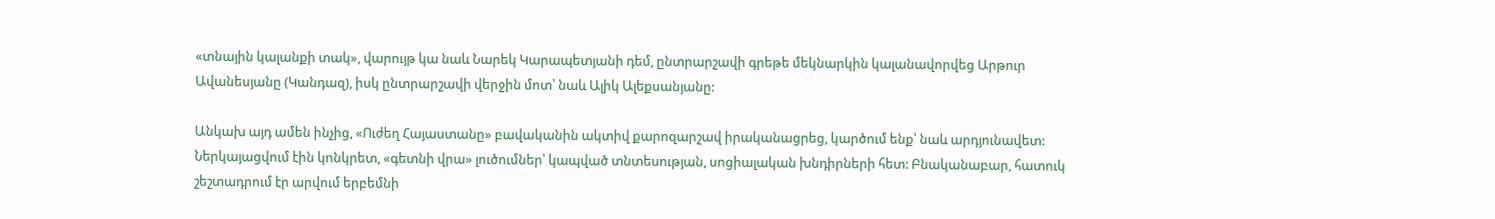«տնային կալանքի տակ», վարույթ կա նաև Նարեկ Կարապետյանի դեմ, ընտրարշավի գրեթե մեկնարկին կալանավորվեց Արթուր Ավանեսյանը (Կանդազ), իսկ ընտրարշավի վերջին մոտ՝ նաև Ալիկ Ալեքսանյանը:

Անկախ այդ ամեն ինչից, «Ուժեղ Հայաստանը» բավականին ակտիվ քարոզարշավ իրականացրեց, կարծում ենք՝ նաև արդյունավետ: Ներկայացվում էին կոնկրետ, «գետնի վրա» լուծումներ՝ կապված տնտեսության, սոցիալական խնդիրների հետ: Բնականաբար, հատուկ շեշտադրում էր արվում երբեմնի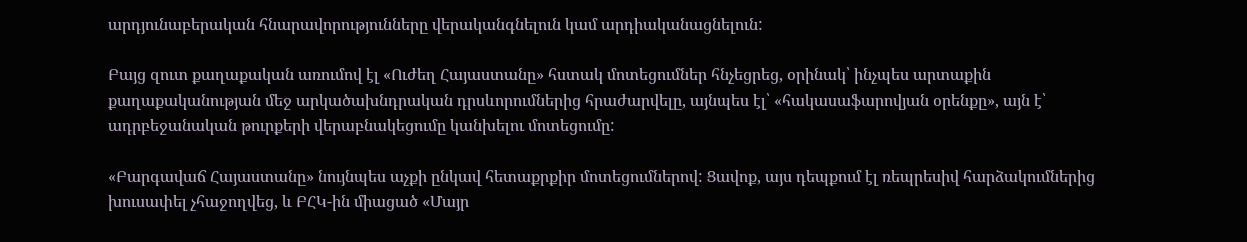արդյունաբերական հնարավորությունները վերականգնելուն կամ արդիականացնելուն:

Բայց զուտ քաղաքական առումով էլ «Ուժեղ Հայաստանը» հստակ մոտեցումներ հնչեցրեց, օրինակ՝ ինչպես արտաքին քաղաքականության մեջ արկածախնդրական դրսևորումներից հրաժարվելը, այնպես էլ՝ «հակասաֆարովյան օրենքը», այն է՝ ադրբեջանական թուրքերի վերաբնակեցումը կանխելու մոտեցումը:

«Բարգավաճ Հայաստանը» նույնպես աչքի ընկավ հետաքրքիր մոտեցումներով: Ցավոք, այս դեպքում էլ ռեպրեսիվ հարձակումներից խուսափել չհաջողվեց, և ԲՀԿ-ին միացած «Մայր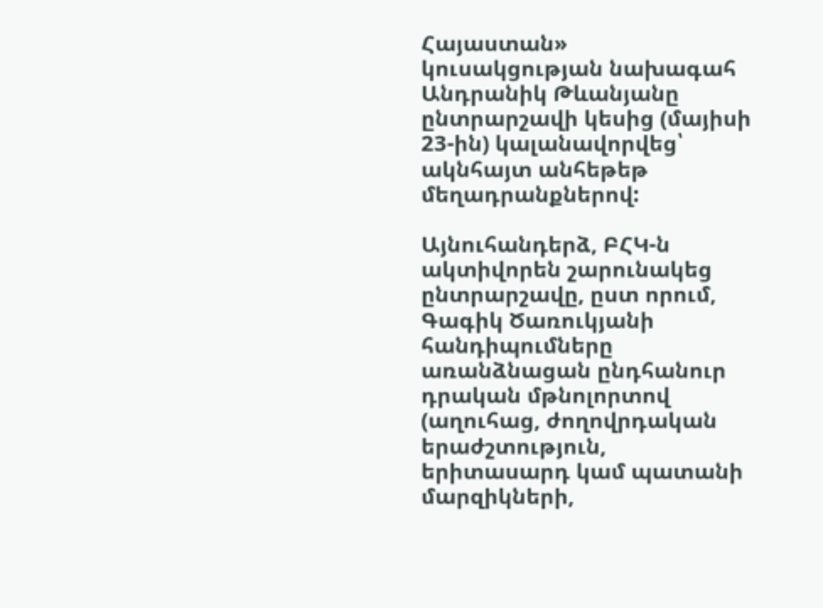Հայաստան» կուսակցության նախագահ Անդրանիկ Թևանյանը ընտրարշավի կեսից (մայիսի 23-ին) կալանավորվեց՝ ակնհայտ անհեթեթ մեղադրանքներով:

Այնուհանդերձ, ԲՀԿ-ն ակտիվորեն շարունակեց ընտրարշավը, ըստ որում, Գագիկ Ծառուկյանի հանդիպումները առանձնացան ընդհանուր դրական մթնոլորտով (աղուհաց, ժողովրդական երաժշտություն, երիտասարդ կամ պատանի մարզիկների,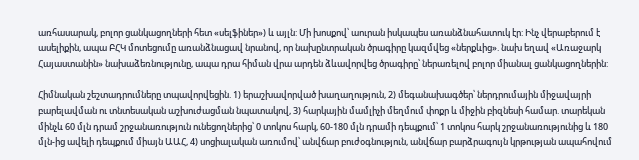առհասարակ, բոլոր ցանկացողների հետ «սելֆիներ») և այլն: Մի խոսքով՝ աուրան իսկապես առանձնահատուկ էր: Ինչ վերաբերում է ասելիքին, ապա ԲՀԿ մոտեցումը առանձնացավ նրանով, որ նախընտրական ծրագիրը կազմվեց «ներքևից». նախ եղավ «Առաջարկ Հայաստանին» նախաձեռնությունը, ապա դրա հիման վրա արդեն ձևավորվեց ծրագիրը՝ ներառելով բոլոր միանալ ցանկացողներին:

Հիմնական շեշտադրումները տպավորվեցին. 1) երաշխավորված խաղաղություն, 2) մեգանախագծեր՝ ներդրումային միջավայրի բարելավման ու տնտեսական աշխուժացման նպատակով, 3) հարկային մամլիչի մեղմում փոքր և միջին բիզնեսի համար. տարեկան մինչև 60 մլն դրամ շրջանառություն ունեցողներից՝ 0 տոկոս հարկ, 60-180 մլն դրամի դեպքում՝ 1 տոկոս հարկ շրջանառությունից և 180 մլն-ից ավելի դեպքում միայն ԱԱՀ, 4) սոցիալական առումով՝ անվճար բուժօգնություն, անվճար բարձրագույն կրթության ապահովում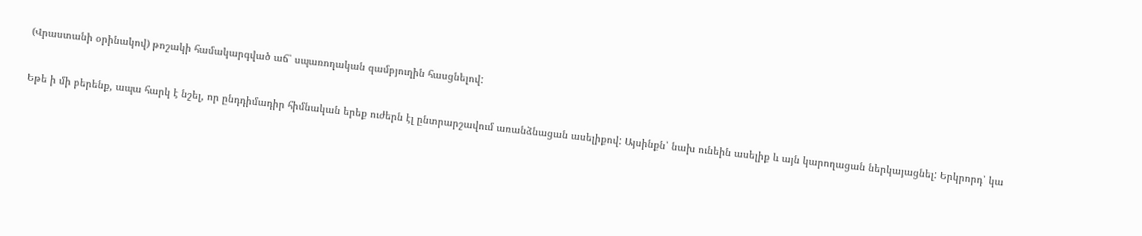(Վրաստանի օրինակով) թոշակի համակարգված աճ՝ սպառողական զամբյուղին հասցնելով:

Եթե ի մի բերենք, ապա հարկ է նշել, որ ընդդիմադիր հիմնական երեք ուժերն էլ ընտրարշավում առանձնացան ասելիքով: Այսինքն՝ նախ ունեին ասելիք և այն կարողացան ներկայացնել: Երկրորդ՝ կա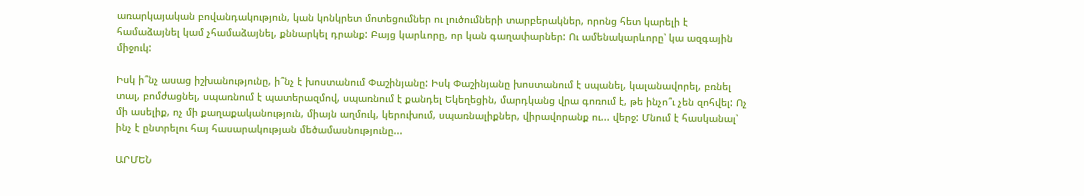առարկայական բովանդակություն, կան կոնկրետ մոտեցումներ ու լուծումների տարբերակներ, որոնց հետ կարելի է համաձայնել կամ չհամաձայնել, քննարկել դրանք: Բայց կարևորը, որ կան գաղափարներ: Ու ամենակարևորը՝ կա ազգային միջուկ:

Իսկ ի՞նչ ասաց իշխանությունը, ի՞նչ է խոստանում Փաշինյանը: Իսկ Փաշինյանը խոստանում է սպանել, կալանավորել, բռնել տալ, բոմժացնել, սպառնում է պատերազմով, սպառնում է քանդել Եկեղեցին, մարդկանց վրա գոռում է, թե ինչո՞ւ չեն զոհվել: Ոչ մի ասելիք, ոչ մի քաղաքականություն, միայն աղմուկ, կերուխում, սպառնալիքներ, վիրավորանք ու... վերջ: Մնում է հասկանալ՝ ինչ է ընտրելու հայ հասարակության մեծամասնությունը...

ԱՐՄԵՆ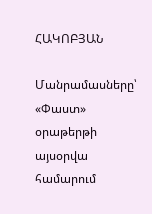ՀԱԿՈԲՅԱՆ

Մանրամասները՝ «Փաստ» օրաթերթի այսօրվա համարում